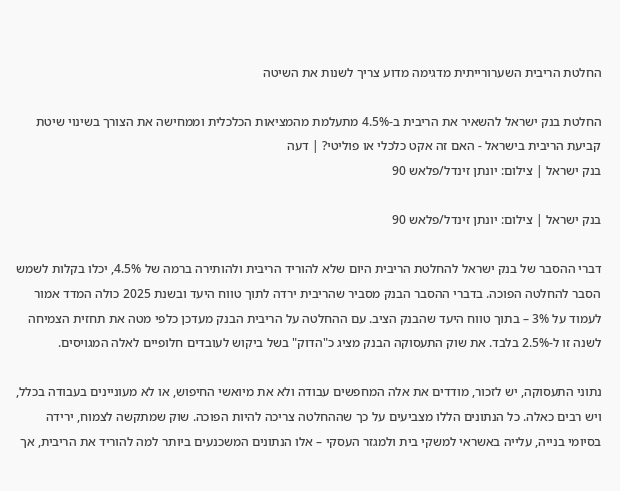החלטת הריבית השערורייתית מדגימה מדוע צריך לשנות את השיטה

החלטת בנק ישראל להשאיר את הריבית ב-4.5% מתעלמת מהמציאות הכלכלית וממחישה את הצורך בשינוי שיטת קביעת הריבית בישראל - האם זה אקט כלכלי או פוליטי? | דעה
בנק ישראל | צילום: יונתן זינדל/פלאש 90

בנק ישראל | צילום: יונתן זינדל/פלאש 90

דברי ההסבר של בנק ישראל להחלטת הריבית היום שלא להוריד הריבית ולהותירה ברמה של 4.5%, יכלו בקלות לשמש הסבר להחלטה הפוכה. בדברי ההסבר הבנק מסביר שהריבית ירדה לתוך טווח היעד ובשנת 2025 כולה המדד אמור לעמוד על 3% – בתוך טווח היעד שהבנק הציב. עם ההחלטה על הריבית הבנק מעדכן כלפי מטה את תחזית הצמיחה לשנה זו ל-2.5% בלבד. את שוק התעסוקה הבנק מציג כ"הדוק" בשל ביקוש לעובדים חלופיים לאלה המגויסים.

נתוני התעסוקה, יש לזכור, מודדים את אלה המחפשים עבודה ולא את מיואשי החיפוש, או לא מעוניינים בעבודה בכלל, ויש רבים כאלה. כל הנתונים הללו מצביעים על כך שההחלטה צריכה להיות הפוכה. שוק שמתקשה לצמוח, ירידה בסיומי בנייה, עלייה באשראי למשקי בית ולמגזר העסקי – אלו הנתונים המשכנעים ביותר למה להוריד את הריבית, אך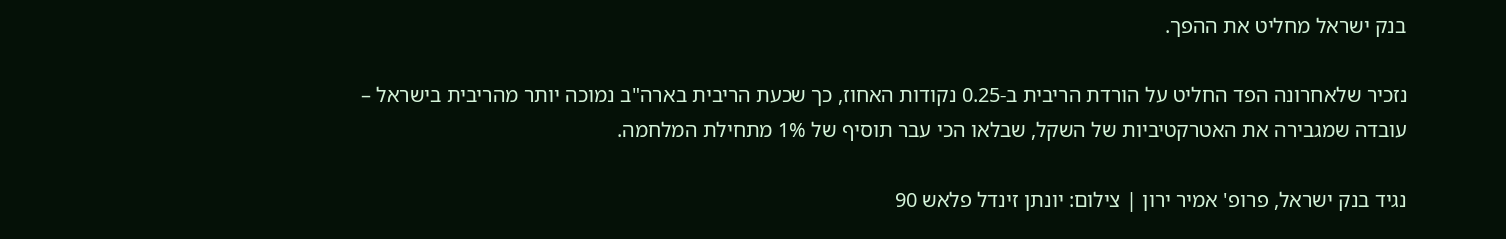בנק ישראל מחליט את ההפך.

נזכיר שלאחרונה הפד החליט על הורדת הריבית ב-0.25 נקודות האחוז, כך שכעת הריבית בארה"ב נמוכה יותר מהריבית בישראל – עובדה שמגבירה את האטרקטיביות של השקל, שבלאו הכי עבר תוסיף של 1% מתחילת המלחמה.

נגיד בנק ישראל, פרופ' אמיר ירון | צילום: יונתן זינדל פלאש 90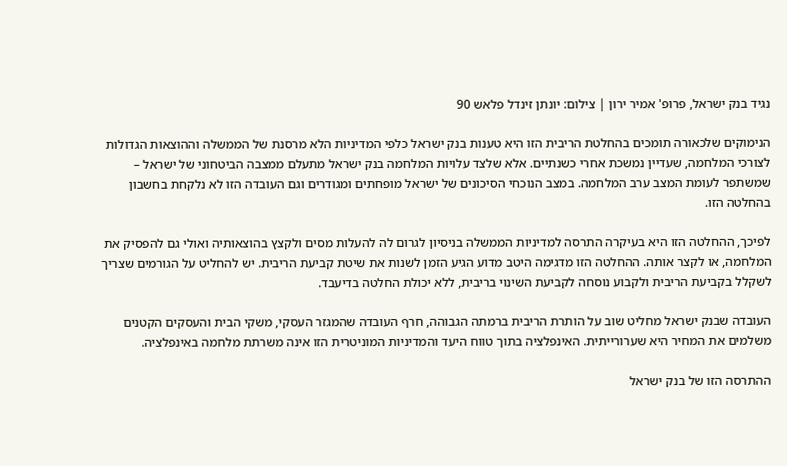נגיד בנק ישראל, פרופ' אמיר ירון | צילום: יונתן זינדל פלאש 90

הנימוקים שלכאורה תומכים בהחלטת הריבית הזו היא טענות בנק ישראל כלפי המדיניות הלא מרסנת של הממשלה וההוצאות הגדולות לצורכי המלחמה, שעדיין נמשכת אחרי כשנתיים. אלא שלצד עלויות המלחמה בנק ישראל מתעלם ממצבה הביטחוני של ישראל – שמשתפר לעומת המצב ערב המלחמה. במצב הנוכחי הסיכונים של ישראל מופחתים ומגודרים וגם העובדה הזו לא נלקחת בחשבון בהחלטה הזו.

לפיכך, ההחלטה הזו היא בעיקרה התרסה למדיניות הממשלה בניסיון לגרום לה להעלות מסים ולקצץ בהוצאותיה ואולי גם להפסיק את המלחמה, או לקצר אותה. ההחלטה הזו מדגימה היטב מדוע הגיע הזמן לשנות את שיטת קביעת הריבית. יש להחליט על הגורמים שצריך לשקלל בקביעת הריבית ולקבוע נוסחה לקביעת השינוי בריבית, ללא יכולת החלטה בדיעבד.

העובדה שבנק ישראל מחליט שוב על הותרת הריבית ברמתה הגבוהה, חרף העובדה שהמגזר העסקי, משקי הבית והעסקים הקטנים משלמים את המחיר היא שערורייתית. האינפלציה בתוך טווח היעד והמדיניות המוניטרית הזו אינה משרתת מלחמה באינפלציה.

ההתרסה הזו של בנק ישראל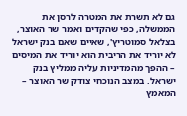גם לא תשרת את המטרה לרסן את הממשלה, כפי שהקדים ואמר שר האוצר, בצלאל סמוטריץ', שאיים שאם בנק ישראל לא יוריד את הריבית הוא יוריד את המיסים – ההפך מהמדיניות עליה ממליץ בנק ישראל. במצב הנוכחי צודק שר האוצר – המאמץ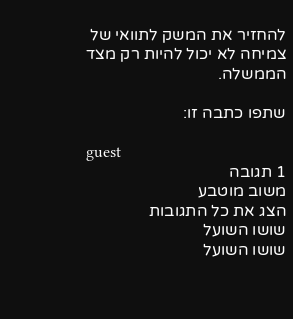להחזיר את המשק לתוואי של צמיחה לא יכול להיות רק מצד הממשלה.

שתפו כתבה זו:

guest
1 תגובה
משוב מוטבע
הצג את כל התגובות
שושו השועל
שושו השועל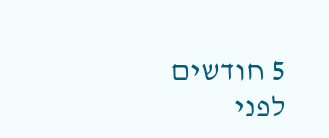5 חודשים לפני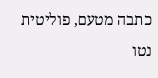כתבה מטעם, פוליטית נטו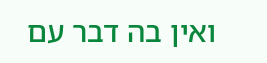ואין בה דבר עם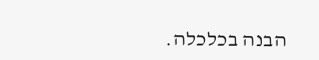הבנה בכלכלה.